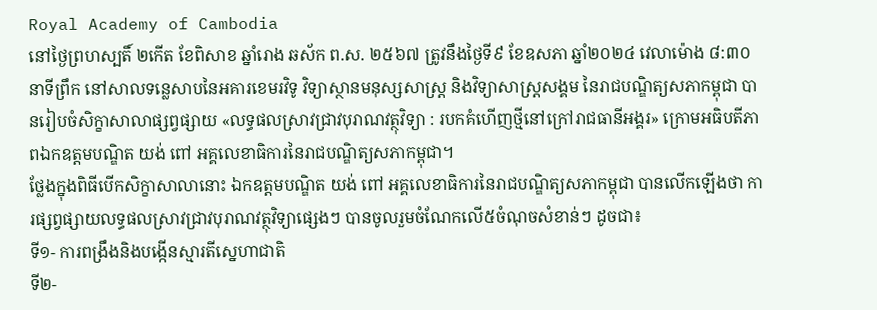Royal Academy of Cambodia
នៅថ្ងៃព្រហស្បតិ៍ ២កើត ខែពិសាខ ឆ្នាំរោង ឆស័ក ព.ស. ២៥៦៧ ត្រូវនឹងថ្ងៃទី៩ ខែឧសភា ឆ្នាំ២០២៤ វេលាម៉ោង ៨:៣០នាទីព្រឹក នៅសាលទន្លេសាបនៃអគារខេមរវិទូ វិទ្យាស្ថានមនុស្សសាស្រ្ត និងវិទ្យាសាស្រ្តសង្គម នៃរាជបណ្ឌិត្យសភាកម្ពុជា បានរៀបចំសិក្ខាសាលាផ្សព្វផ្សាយ «លទ្ធផលស្រាវជ្រាវបុរាណវត្ថុវិទ្យា : របកគំហើញថ្មីនៅក្រៅរាជធានីអង្គរ» ក្រោមអធិបតីភាពឯកឧត្តមបណ្ឌិត យង់ ពៅ អគ្គលេខាធិការនៃរាជបណ្ឌិត្យសភាកម្ពុជា។
ថ្លែងក្នុងពិធីបើកសិក្ខាសាលានោះ ឯកឧត្តមបណ្ឌិត យង់ ពៅ អគ្គលេខាធិការនៃរាជបណ្ឌិត្យសភាកម្ពុជា បានលើកឡើងថា ការផ្សព្វផ្សាយលទ្ធផលស្រាវជ្រាវបុរាណវត្ថុវិទ្យាផ្សេងៗ បានចូលរួមចំណែកលើ៥ចំណុចសំខាន់ៗ ដូចជា៖
ទី១- ការពង្រឹងនិងបង្កើនស្មារតីស្នេហាជាតិ
ទី២-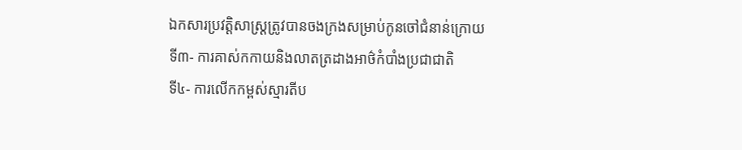ឯកសារប្រវត្តិសាស្រ្តត្រូវបានចងក្រងសម្រាប់កូនចៅជំនាន់ក្រោយ
ទី៣- ការគាស់កកាយនិងលាតត្រដាងអាថ៌កំបាំងប្រជាជាតិ
ទី៤- ការលើកកម្ពស់ស្មារតីប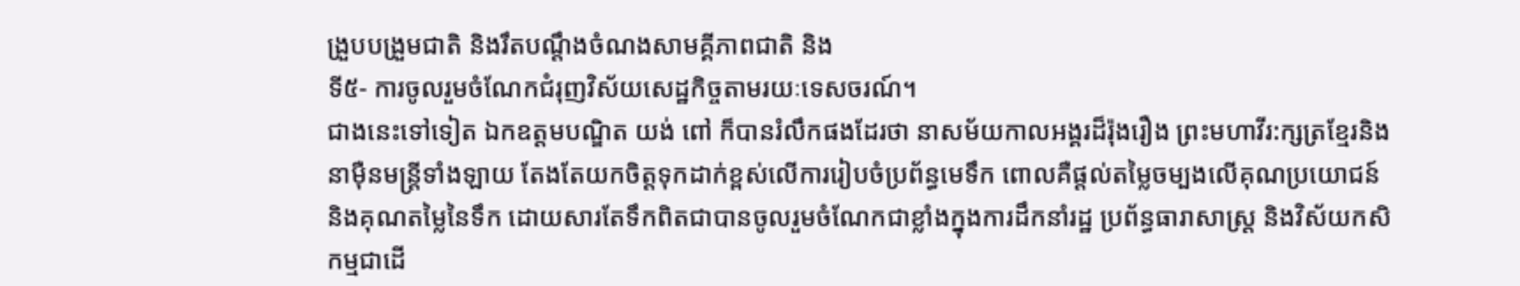ង្រួបបង្រួមជាតិ និងរឹតបណ្តឹងចំណងសាមគ្គីភាពជាតិ និង
ទី៥- ការចូលរួមចំណែកជំរុញវិស័យសេដ្ឋកិច្ចតាមរយៈទេសចរណ៍។
ជាងនេះទៅទៀត ឯកឧត្តមបណ្ឌិត យង់ ពៅ ក៏បានរំលឹកផងដែរថា នាសម័យកាលអង្គរដ៏រ៉ុងរឿង ព្រះមហាវីរ:ក្សត្រខ្មែរនិងនាម៉ឺនមន្រ្តីទាំងឡាយ តែងតែយកចិត្តទុកដាក់ខ្ពស់លើការរៀបចំប្រព័ន្ធមេទឹក ពោលគឺផ្តល់តម្លៃចម្បងលើគុណប្រយោជន៍ និងគុណតម្លៃនៃទឹក ដោយសារតែទឹកពិតជាបានចូលរួមចំណែកជាខ្លាំងក្នុងការដឹកនាំរដ្ឋ ប្រព័ន្ធធារាសាស្រ្ត និងវិស័យកសិកម្មជាដើ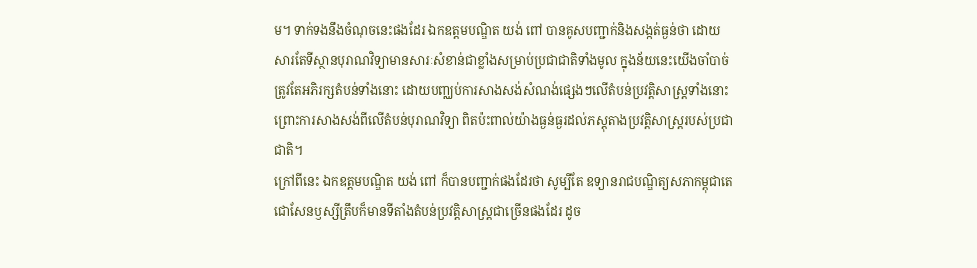ម។ ទាក់ទងនឹងចំណុចនេះផងដែរ ឯកឧត្តមបណ្ឌិត យង់ ពៅ បានគូសបញ្ជាក់និងសង្កត់ធ្ងន់ថា ដោយសារតែទីស្ថានបុរាណវិទ្យាមានសារៈសំខាន់ជាខ្លាំងសម្រាប់ប្រជាជាតិទាំងមូល ក្នុងន័យនេះយើងចាំបាច់ត្រូវតែអភិរក្សតំបន់ទាំងនោះ ដោយបញ្ឈប់ការសាងសង់សំណង់ផ្សេងៗលើតំបន់ប្រវត្តិសាស្រ្តទាំងនោះ ព្រោះការសាងសង់ពីលើតំបន់បុរាណវិទ្យា ពិតប៉ះពាល់យ៉ាងធ្ងន់ធ្ងរដល់ភស្តុតាងប្រវត្តិសាស្រ្តរបស់ប្រជាជាតិ។
ក្រៅពីនេះ ឯកឧត្តមបណ្ឌិត យង់ ពៅ ក៏បានបញ្ជាក់ផងដែរថា សូម្បីតែ ឧទ្យានរាជបណ្ឌិត្យសភាកម្ពុជាតេជោសែនឫស្សីត្រឹបក៏មានទីតាំងតំបន់ប្រវត្តិសាស្ត្រជាច្រើនផងដែរ ដូច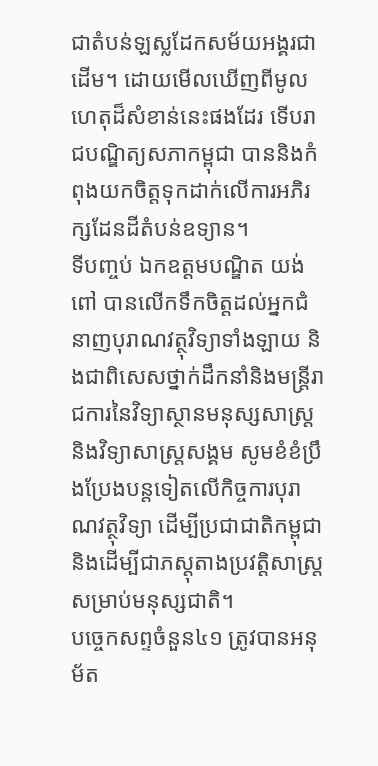ជាតំបន់ឡស្លដែកសម័យអង្គរជាដើម។ ដោយមើលឃើញពីមូលហេតុដ៏សំខាន់នេះផងដែរ ទើបរាជបណ្ឌិត្យសភាកម្ពុជា បាននិងកំពុងយកចិត្តទុកដាក់លើការអភិរក្សដែនដីតំបន់ឧទ្យាន។
ទីបញ្ចប់ ឯកឧត្តមបណ្ឌិត យង់ ពៅ បានលើកទឹកចិត្តដល់អ្នកជំនាញបុរាណវត្ថុវិទ្យាទាំងឡាយ និងជាពិសេសថ្នាក់ដឹកនាំនិងមន្រ្តីរាជការនៃវិទ្យាស្ថានមនុស្សសាស្រ្ត និងវិទ្យាសាស្រ្តសង្គម សូមខំខំប្រឹងប្រែងបន្តទៀតលើកិច្ចការបុរាណវត្ថុវិទ្យា ដើម្បីប្រជាជាតិកម្ពុជា និងដើម្បីជាភស្តុតាងប្រវត្តិសាស្រ្តសម្រាប់មនុស្សជាតិ។
បច្ចេកសព្ទចំនួន៤១ ត្រូវបានអនុម័ត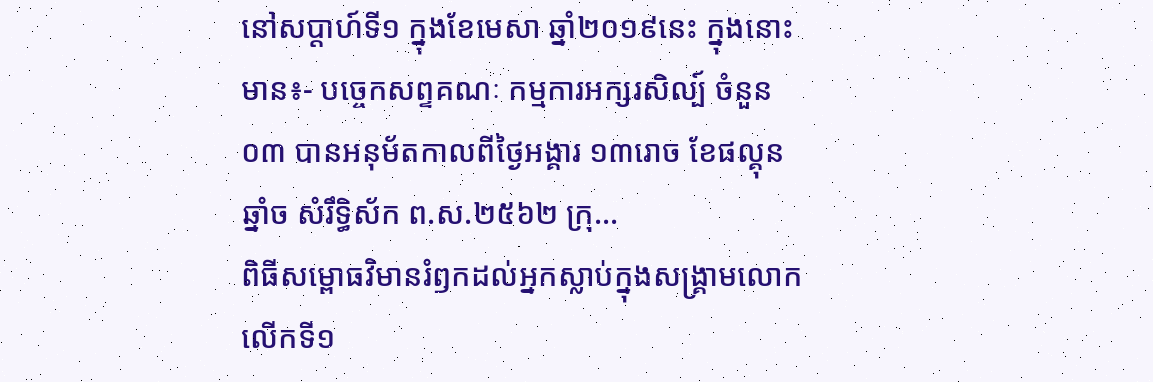នៅសប្តាហ៍ទី១ ក្នុងខែមេសា ឆ្នាំ២០១៩នេះ ក្នុងនោះមាន៖- បច្ចេកសព្ទគណៈ កម្មការអក្សរសិល្ប៍ ចំនួន០៣ បានអនុម័តកាលពីថ្ងៃអង្គារ ១៣រោច ខែផល្គុន ឆ្នាំច សំរឹទ្ធិស័ក ព.ស.២៥៦២ ក្រុ...
ពិធីសម្ពោធវិមានរំឭកដល់អ្នកស្លាប់ក្នុងសង្គ្រាមលោកលើកទី១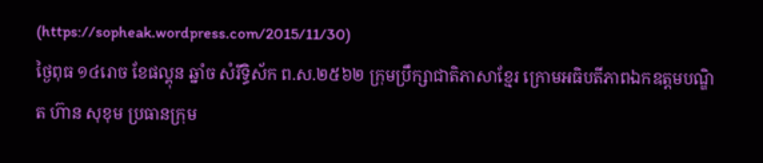(https://sopheak.wordpress.com/2015/11/30)
ថ្ងៃពុធ ១៤រោច ខែផល្គុន ឆ្នាំច សំរឹទ្ធិស័ក ព.ស.២៥៦២ ក្រុមប្រឹក្សាជាតិភាសាខ្មែរ ក្រោមអធិបតីភាពឯកឧត្តមបណ្ឌិត ហ៊ាន សុខុម ប្រធានក្រុម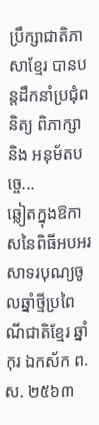ប្រឹក្សាជាតិភាសាខ្មែរ បានបន្តដឹកនាំប្រជុំពនិត្យ ពិភាក្សា និង អនុម័តបច្ចេ...
ឆ្លៀតក្នុងឱកាសនៃពិធីអបអរសាទរបុណ្យចូលឆ្នាំថ្មីប្រពៃណីជាតិខ្មែរ ឆ្នាំកុរ ឯកស័ក ព.ស. ២៥៦៣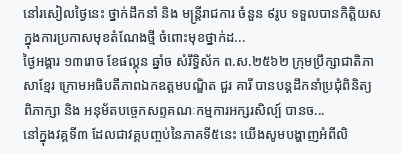នៅរសៀលថ្ងៃនេះ ថ្នាក់ដឹកនាំ និង មន្ត្រីរាជការ ចំនួន ៩រូប ទទួលបានកិត្តិយសក្នុងការប្រកាសមុខតំណែងថ្មី ចំពោះមុខថ្នាក់ដ...
ថ្ងៃអង្គារ ១៣រោច ខែផល្គុន ឆ្នាំច សំរឹទ្ធិស័ក ព.ស.២៥៦២ ក្រុមប្រឹក្សាជាតិភាសាខ្មែរ ក្រោមអធិបតីភាពឯកឧត្តមបណ្ឌិត ជួរ គារី បានបន្តដឹកនាំប្រជុំពិនិត្យ ពិភាក្សា និង អនុម័តបច្ចេកសព្ទគណៈកម្មការអក្សរសិល្ប៍ បានច...
នៅក្នុងវគ្គទី៣ ដែលជាវគ្គបញ្ចប់នៃភាគទី៥នេះ យើងសូមបង្ហាញអំពីលិ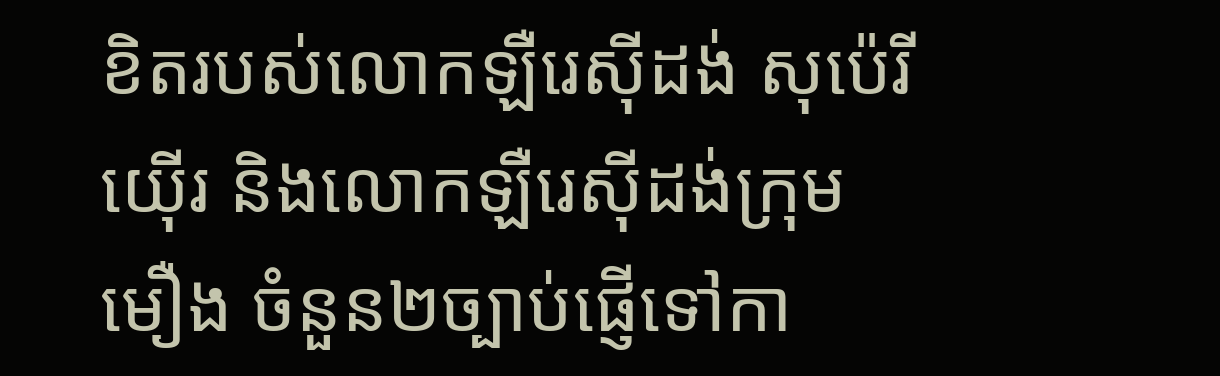ខិតរបស់លោកឡឺរេស៊ីដង់ សុប៉េរីយ៉ើរ និងលោកឡឺរេស៊ីដង់ក្រុមមឿង ចំនួន២ច្បាប់ផ្ញើទៅកា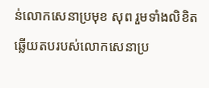ន់លោកសេនាប្រមុខ សុព រួមទាំងលិខិតឆ្លើយតបរបស់លោកសេនាប្រ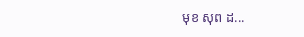មុខ សុព ដ...